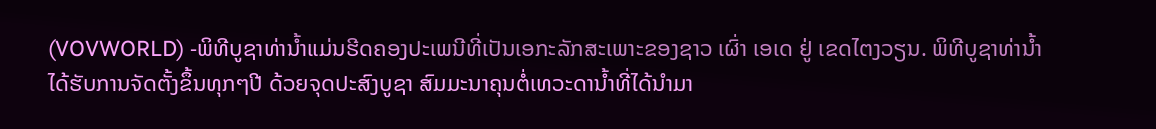(VOVWORLD) -ພິທີບູຊາທ່ານ້ຳແມ່ນຮີດຄອງປະເພນີທີ່ເປັນເອກະລັກສະເພາະຂອງຊາວ ເຜົ່າ ເອເດ ຢູ່ ເຂດໄຕງວຽນ. ພິທີບູຊາທ່ານ້ຳ ໄດ້ຮັບການຈັດຕັ້ງຂຶ້ນທຸກໆປີ ດ້ວຍຈຸດປະສົງບູຊາ ສົມມະນາຄຸນຕໍ່ເທວະດານ້ຳທີ່ໄດ້ນຳມາ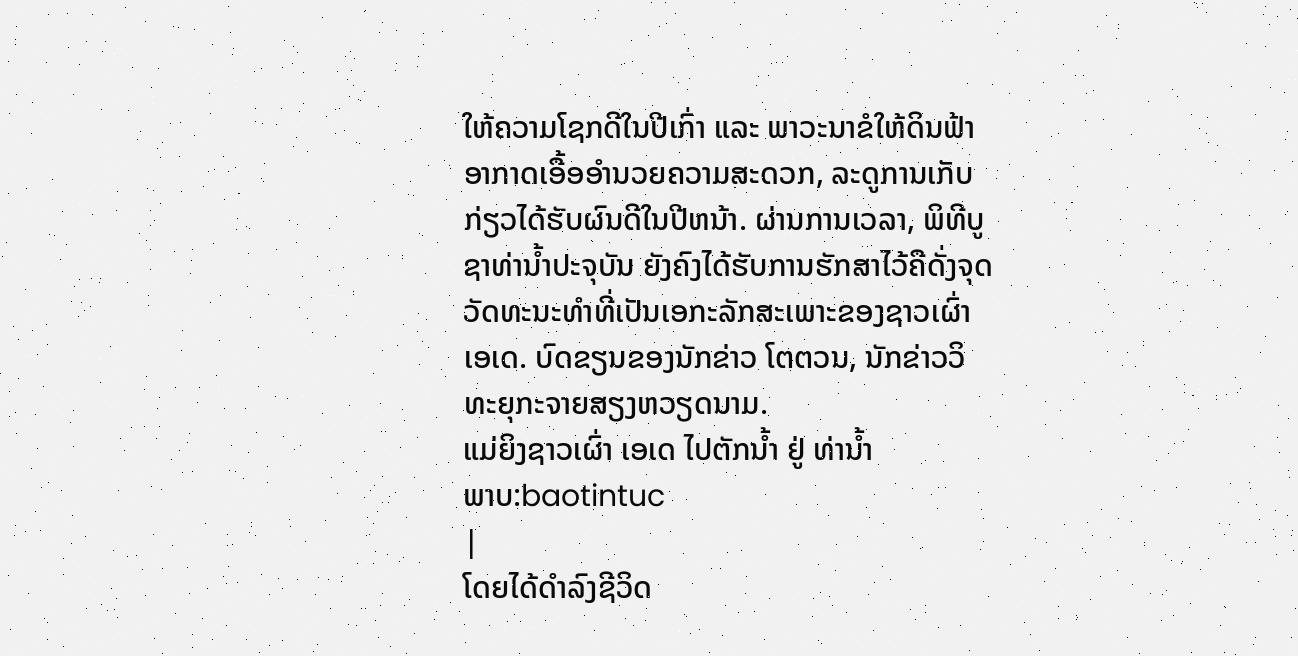ໃຫ້ຄວາມໂຊກດີໃນປີເກົ່າ ແລະ ພາວະນາຂໍໃຫ້ດິນຟ້າອາກາດເອື້ອອຳນວຍຄວາມສະດວກ, ລະດູການເກັບກ່ຽວໄດ້ຮັບຜົນດີໃນປີຫນ້າ. ຜ່ານການເວລາ, ພິທີບູຊາທ່ານ້ຳປະຈຸບັນ ຍັງຄົງໄດ້ຮັບການຮັກສາໄວ້ຄືດັ່ງຈຸດວັດທະນະທຳທີ່ເປັນເອກະລັກສະເພາະຂອງຊາວເຜົ່າ ເອເດ. ບົດຂຽນຂອງນັກຂ່າວ ໂຕຕວນ, ນັກຂ່າວວິທະຍຸກະຈາຍສຽງຫວຽດນາມ.
ແມ່ຍິງຊາວເຜົ່າ ເອເດ ໄປຕັກນ້ຳ ຢູ່ ທ່ານ້ຳ
ພາບ:baotintuc
|
ໂດຍໄດ້ດຳລົງຊີວິດ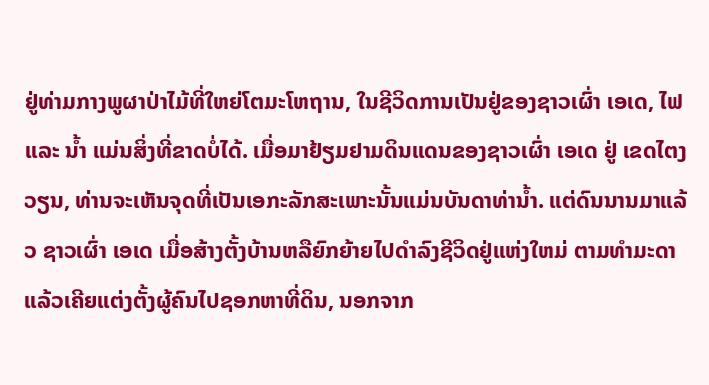ຢູ່ທ່າມກາງພູຜາປ່າໄມ້ທີ່ໃຫຍ່ໂຕມະໂຫຖານ, ໃນຊີວິດການເປັນຢູ່ຂອງຊາວເຜົ່າ ເອເດ, ໄຟ ແລະ ນ້ຳ ແມ່ນສິ່ງທີ່ຂາດບໍ່ໄດ້. ເມື່ອມາຢ້ຽມຢາມດິນແດນຂອງຊາວເຜົ່າ ເອເດ ຢູ່ ເຂດໄຕງວຽນ, ທ່ານຈະເຫັນຈຸດທີ່ເປັນເອກະລັກສະເພາະນັ້ນແມ່ນບັນດາທ່ານ້ຳ. ແຕ່ດົນນານມາແລ້ວ ຊາວເຜົ່າ ເອເດ ເມື່ອສ້າງຕັ້ງບ້ານຫລືຍົກຍ້າຍໄປດຳລົງຊີວິດຢູ່ແຫ່ງໃຫມ່ ຕາມທຳມະດາແລ້ວເຄີຍແຕ່ງຕັ້ງຜູ້ຄົນໄປຊອກຫາທີ່ດິນ, ນອກຈາກ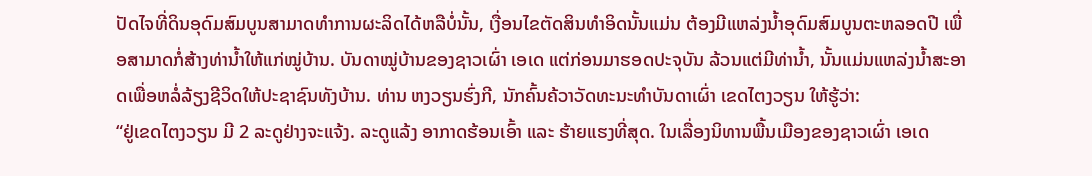ປັດໄຈທີ່ດິນອຸດົມສົມບູນສາມາດທຳການຜະລິດໄດ້ຫລືບໍ່ນັ້ນ, ເງື່ອນໄຂຕັດສິນທຳອິດນັ້ນແມ່ນ ຕ້ອງມີແຫລ່ງນ້ຳອຸດົມສົມບູນຕະຫລອດປີ ເພື່ອສາມາດກໍ່ສ້າງທ່ານ້ຳໃຫ້ແກ່ໝູ່ບ້ານ. ບັນດາໝູ່ບ້ານຂອງຊາວເຜົ່າ ເອເດ ແຕ່ກ່ອນມາຮອດປະຈຸບັນ ລ້ວນແຕ່ມີທ່ານ້ຳ, ນັ້ນແມ່ນແຫລ່ງນ້ຳສະອາດເພື່ອຫລໍ່ລ້ຽງຊີວິດໃຫ້ປະຊາຊົນທັງບ້ານ. ທ່ານ ຫງວຽນຮົ່ງກີ, ນັກຄົ້ນຄ້ວາວັດທະນະທຳບັນດາເຜົ່າ ເຂດໄຕງວຽນ ໃຫ້ຮູ້ວ່າ:
“ຢູ່ເຂດໄຕງວຽນ ມີ 2 ລະດູຢ່າງຈະແຈ້ງ. ລະດູແລ້ງ ອາກາດຮ້ອນເອົ້າ ແລະ ຮ້າຍແຮງທີ່ສຸດ. ໃນເລື່ອງນິທານພື້ນເມືອງຂອງຊາວເຜົ່າ ເອເດ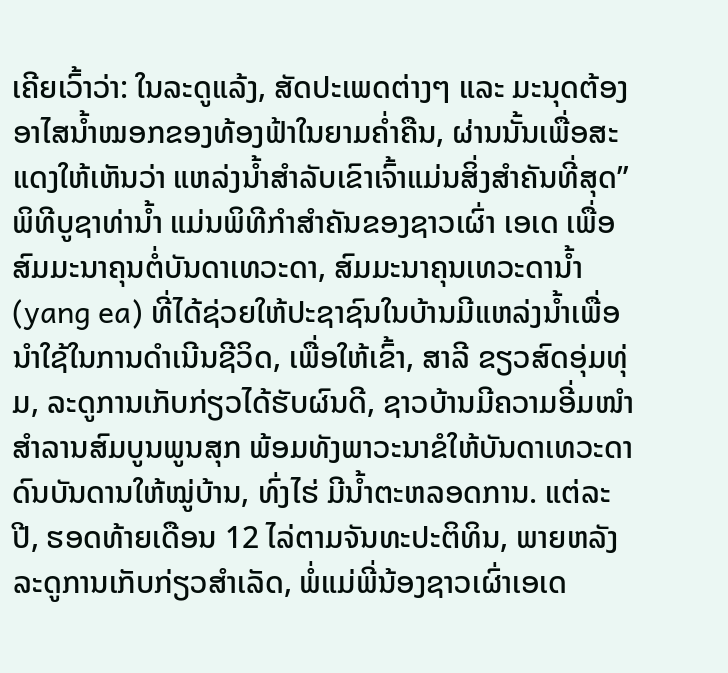ເຄີຍເວົ້າວ່າ: ໃນລະດູແລ້ງ, ສັດປະເພດຕ່າງໆ ແລະ ມະນຸດຕ້ອງອາໄສນ້ຳໝອກຂອງທ້ອງຟ້າໃນຍາມຄ່ຳຄືນ, ຜ່ານນັ້ນເພື່ອສະແດງໃຫ້ເຫັນວ່າ ແຫລ່ງນ້ຳສຳລັບເຂົາເຈົ້າແມ່ນສິ່ງສຳຄັນທີ່ສຸດ”
ພິທີບູຊາທ່ານ້ຳ ແມ່ນພິທີກຳສຳຄັນຂອງຊາວເຜົ່າ ເອເດ ເພື່ອສົມມະນາຄຸນຕໍ່ບັນດາເທວະດາ, ສົມມະນາຄຸນເທວະດານ້ຳ (yang ea) ທີ່ໄດ້ຊ່ວຍໃຫ້ປະຊາຊົນໃນບ້ານມີແຫລ່ງນ້ຳເພື່ອນຳໃຊ້ໃນການດຳເນີນຊີວິດ, ເພື່ອໃຫ້ເຂົ້າ, ສາລີ ຂຽວສົດອຸ່ມທຸ່ມ, ລະດູການເກັບກ່ຽວໄດ້ຮັບຜົນດີ, ຊາວບ້ານມີຄວາມອີ່ມໜຳສຳລານສົມບູນພູນສຸກ ພ້ອມທັງພາວະນາຂໍໃຫ້ບັນດາເທວະດາດົນບັນດານໃຫ້ໝູ່ບ້ານ, ທົ່ງໄຮ່ ມີນ້ຳຕະຫລອດການ. ແຕ່ລະປີ, ຮອດທ້າຍເດືອນ 12 ໄລ່ຕາມຈັນທະປະຕິທິນ, ພາຍຫລັງລະດູການເກັບກ່ຽວສຳເລັດ, ພໍ່ແມ່ພີ່ນ້ອງຊາວເຜົ່າເອເດ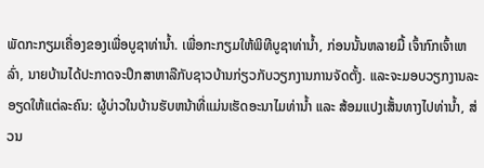ພັດກະກຽມເຄື່ອງຂອງເພື່ອບູຊາທ່ານ້ຳ. ເພື່ອກະກຽມໃຫ້ພິທີບູຊາທ່ານ້ຳ, ກ່ອນນັ້ນຫລາຍມື້ ເຈົ້າກົກເຈົ້າເຫລົ່າ, ນາຍບ້ານໄດ້ປະກາດຈະປຶກສາຫາລືກັບຊາວບ້ານກ່ຽວກັບວຽກງານການຈັດຕັ້ງ. ແລະຈະມອບວຽກງານລະອຽດໃຫ້ແຕ່ລະຄົນ: ຜູ້ບ່າວໃນບ້ານຮັບຫນ້າທີ່ແມ່ນເຮັດອະນາໄມທ່ານ້ຳ ແລະ ສ້ອມແປງເສັ້ນທາງໄປທ່ານ້ຳ, ສ່ວນ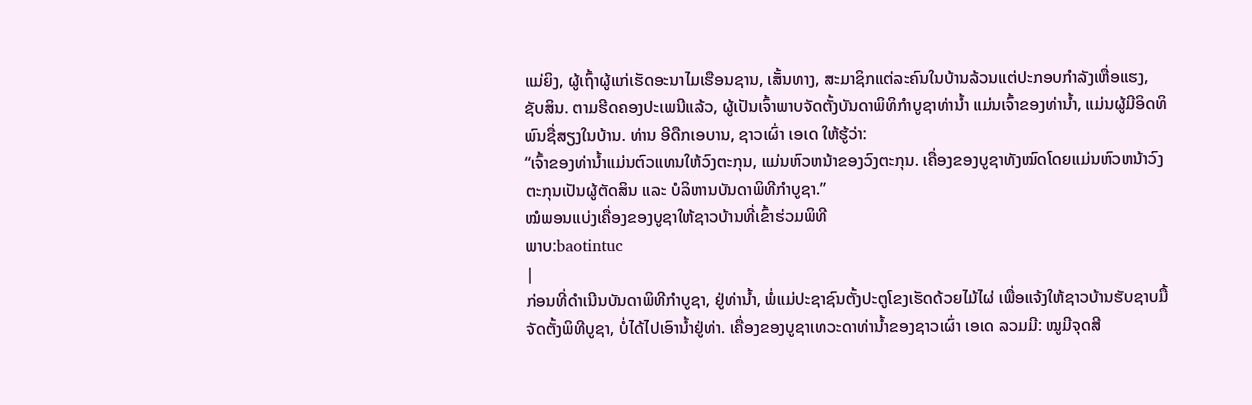ແມ່ຍິງ, ຜູ້ເຖົ້າຜູ້ແກ່ເຮັດອະນາໄມເຮືອນຊານ, ເສັ້ນທາງ, ສະມາຊິກແຕ່ລະຄົນໃນບ້ານລ້ວນແຕ່ປະກອບກຳລັງເຫື່ອແຮງ, ຊັບສິນ. ຕາມຮີດຄອງປະເພນີແລ້ວ, ຜູ້ເປັນເຈົ້າພາບຈັດຕັ້ງບັນດາພິທິກຳບູຊາທ່ານ້ຳ ແມ່ນເຈົ້າຂອງທ່ານ້ຳ, ແມ່ນຜູ້ມີອິດທິພົນຊື່ສຽງໃນບ້ານ. ທ່ານ ອີດືກເອບານ, ຊາວເຜົ່າ ເອເດ ໃຫ້ຮູ້ວ່າ:
“ເຈົ້າຂອງທ່ານ້ຳແມ່ນຕົວແທນໃຫ້ວົງຕະກຸນ, ແມ່ນຫົວຫນ້າຂອງວົງຕະກຸນ. ເຄື່ອງຂອງບູຊາທັງໝົດໂດຍແມ່ນຫົວຫນ້າວົງຕະກຸນເປັນຜູ້ຕັດສິນ ແລະ ບໍລິຫານບັນດາພິທີກຳບູຊາ.”
ໝໍພອນແບ່ງເຄື່ອງຂອງບູຊາໃຫ້ຊາວບ້ານທີ່ເຂົ້າຮ່ວມພິທີ
ພາບ:baotintuc
|
ກ່ອນທີ່ດຳເນີນບັນດາພິທີກຳບູຊາ, ຢູ່ທ່ານ້ຳ, ພໍ່ແມ່ປະຊາຊົນຕັ້ງປະຕູໂຂງເຮັດດ້ວຍໄມ້ໄຜ່ ເພື່ອແຈ້ງໃຫ້ຊາວບ້ານຮັບຊາບມື້ຈັດຕັ້ງພິທີບູຊາ, ບໍ່ໄດ້ໄປເອົານ້ຳຢູ່ທ່າ. ເຄື່ອງຂອງບູຊາເທວະດາທ່ານ້ຳຂອງຊາວເຜົ່າ ເອເດ ລວມມີ: ໝູມີຈຸດສີ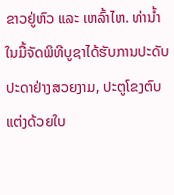ຂາວຢູ່ຫົວ ແລະ ເຫລົ້າໄຫ. ທ່ານ້ຳໃນມື້ຈັດພິທີບູຊາໄດ້ຮັບການປະດັບປະດາຢ່າງສວຍງາມ, ປະຕູໂຂງຕົບແຕ່ງດ້ວຍໃບ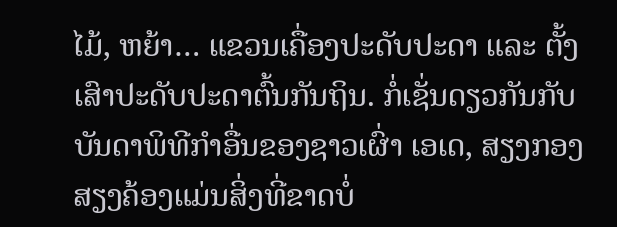ໄມ້, ຫຍ້າ… ແຂວນເຄື່ອງປະດັບປະດາ ແລະ ຕັ້ງເສົາປະດັບປະດາຕົ້ນກັນຖິນ. ກໍ່ເຊັ່ນດຽວກັນກັບບັນດາພິທີກຳອື່ນຂອງຊາວເຜົ່າ ເອເດ, ສຽງກອງສຽງຄ້ອງແມ່ນສິ່ງທີ່ຂາດບໍ່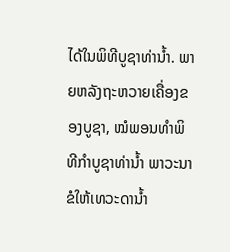ໄດ້ໃນພິທີບູຊາທ່ານ້ຳ. ພາຍຫລັງຖະຫວາຍເຄື່ອງຂອງບູຊາ, ໝໍພອນທຳພິທີກຳບູຊາທ່ານ້ຳ ພາວະນາຂໍໃຫ້ເທວະດານ້ຳ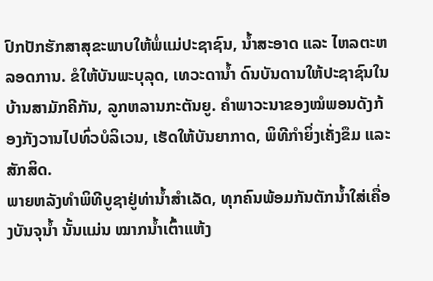ປົກປັກຮັກສາສຸຂະພາບໃຫ້ພໍ່ແມ່ປະຊາຊົນ, ນ້ຳສະອາດ ແລະ ໄຫລຕະຫລອດການ. ຂໍໃຫ້ບັນພະບຸລຸດ, ເທວະດານ້ຳ ດົນບັນດານໃຫ້ປະຊາຊົນໃນບ້ານສາມັກຄີກັນ, ລູກຫລານກະຕັນຍູ. ຄຳພາວະນາຂອງໝໍພອນດັງກ້ອງກັງວານໄປທົ່ວບໍລິເວນ, ເຮັດໃຫ້ບັນຍາກາດ, ພິທີກຳຍິ່ງເຄັ່ງຂຶມ ແລະ ສັກສິດ.
ພາຍຫລັງທຳພິທີບູຊາຢູ່ທ່ານ້ຳສຳເລັດ, ທຸກຄົນພ້ອມກັນຕັກນ້ຳໃສ່ເຄື່ອງບັນຈຸນ້ຳ ນັ້ນແມ່ນ ໝາກນ້ຳເຕົ້າແຫ້ງ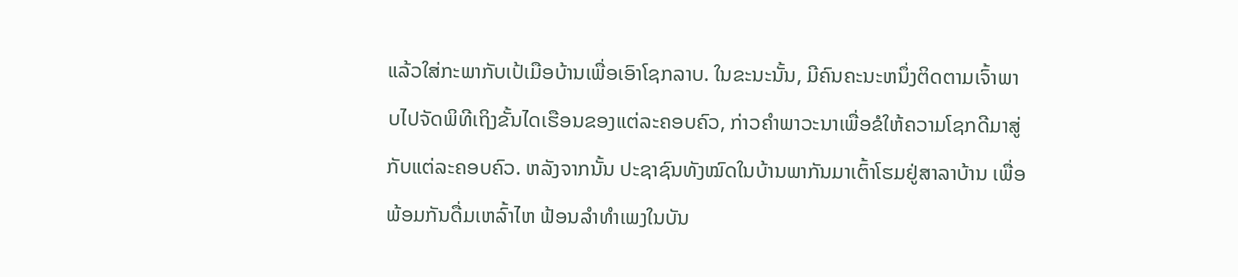ແລ້ວໃສ່ກະພາກັບເປ້ເມືອບ້ານເພື່ອເອົາໂຊກລາບ. ໃນຂະນະນັ້ນ, ມີຄົນຄະນະຫນຶ່ງຕິດຕາມເຈົ້າພາບໄປຈັດພິທີເຖິງຂັ້ນໄດເຮືອນຂອງແຕ່ລະຄອບຄົວ, ກ່າວຄຳພາວະນາເພື່ອຂໍໃຫ້ຄວາມໂຊກດີມາສູ່ກັບແຕ່ລະຄອບຄົວ. ຫລັງຈາກນັ້ນ ປະຊາຊົນທັງໝົດໃນບ້ານພາກັນມາເຕົ້າໂຮມຢູ່ສາລາບ້ານ ເພື່ອພ້ອມກັນດື່ມເຫລົ້າໄຫ ຟ້ອນລຳທຳເພງໃນບັນ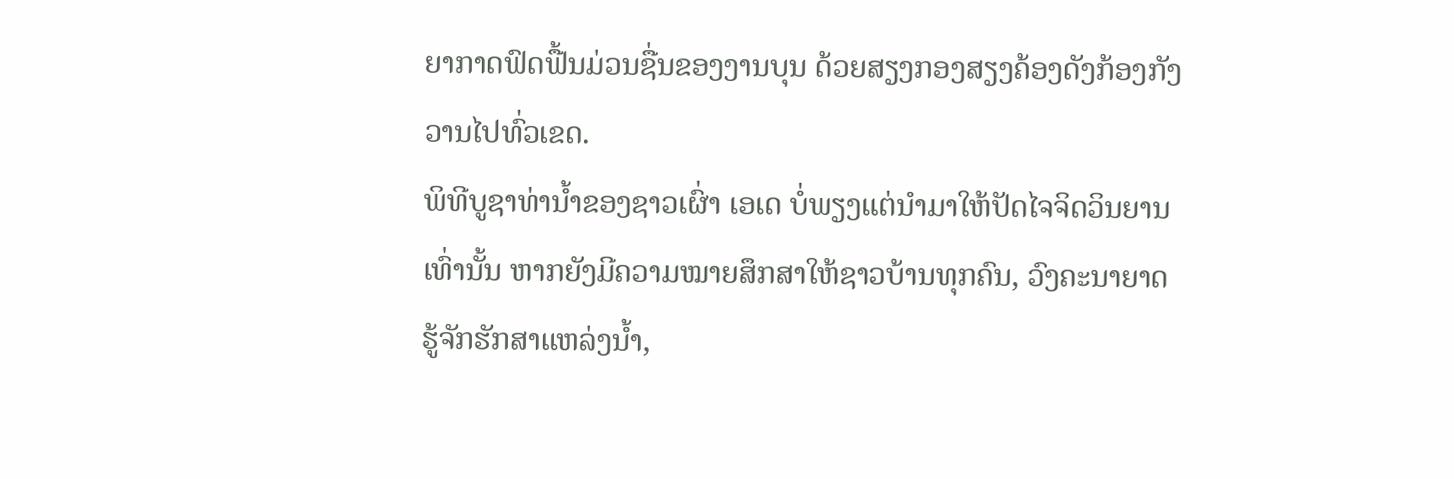ຍາກາດຟົດຟື້ນມ່ວນຊື່ນຂອງງານບຸນ ດ້ວຍສຽງກອງສຽງຄ້ອງດັງກ້ອງກັງວານໄປທົ່ວເຂດ.
ພິທີບູຊາທ່ານ້ຳຂອງຊາວເຜົ່າ ເອເດ ບໍ່ພຽງແຕ່ນຳມາໃຫ້ປັດໄຈຈິດວິນຍານເທົ່ານັ້ນ ຫາກຍັງມີຄວາມໝາຍສຶກສາໃຫ້ຊາວບ້ານທຸກຄົນ, ວົງຄະນາຍາດຮູ້ຈັກຮັກສາແຫລ່ງນ້ຳ,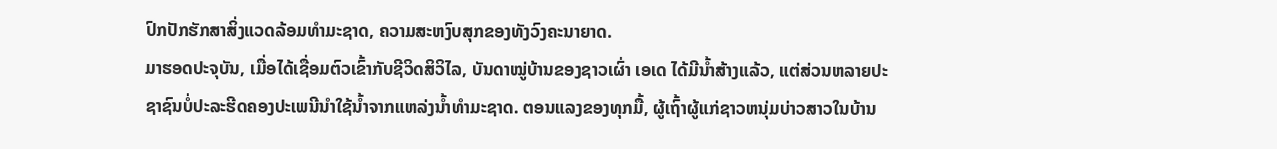ປົກປັກຮັກສາສິ່ງແວດລ້ອມທຳມະຊາດ, ຄວາມສະຫງົບສຸກຂອງທັງວົງຄະນາຍາດ.
ມາຮອດປະຈຸບັນ, ເມື່ອໄດ້ເຊື່ອມຕົວເຂົ້າກັບຊີວິດສິວິໄລ, ບັນດາໝູ່ບ້ານຂອງຊາວເຜົ່າ ເອເດ ໄດ້ມີນ້ຳສ້າງແລ້ວ, ແຕ່ສ່ວນຫລາຍປະຊາຊົນບໍ່ປະລະຮີດຄອງປະເພນີນຳໃຊ້ນ້ຳຈາກແຫລ່ງນ້ຳທຳມະຊາດ. ຕອນແລງຂອງທຸກມື້, ຜູ້ເຖົ້າຜູ້ແກ່ຊາວຫນຸ່ມບ່າວສາວໃນບ້ານ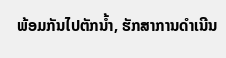ພ້ອມກັນໄປຕັກນ້ຳ, ຮັກສາການດຳເນີນ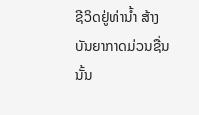ຊີວິດຢູ່ທ່ານ້ຳ ສ້າງບັນຍາກາດມ່ວນຊື່ນ ນັ້ນ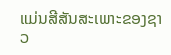ແມ່ນສີສັນສະເພາະຂອງຊາວ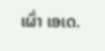ເຜົ່າ ເອເດ.